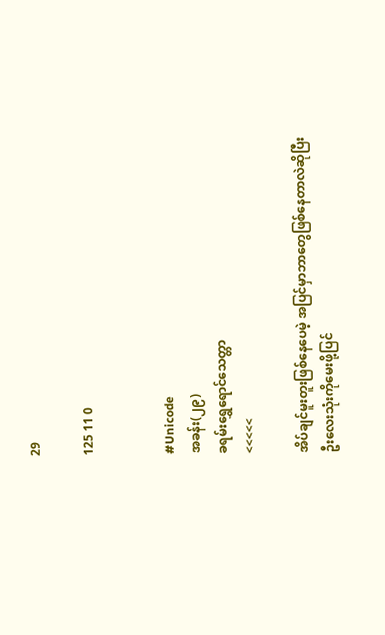29

125 11 0


#Unicode
အခန်း(၂၉)
ခရမ်းရွှေရောင်သေတ္တာ
<<<<<

အိပ်ချင်မူးတူးဖြစ်နေပေမဲ့ အပြင်မှာဘာတွေဖြစ်နေတာလဲဆိုပြီး ဦးလေးသုံးကိုမေးဖို့ပြင်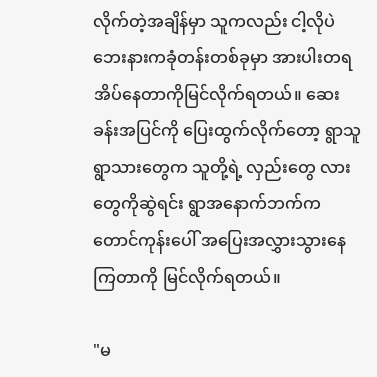လိုက်တဲ့အချိန်မှာ သူကလည်း ငါ့လိုပဲ ဘေးနားကခုံတန်းတစ်ခုမှာ အားပါးတရအိပ်နေတာကိုမြင်လိုက်ရတယ်။ ဆေးခန်းအပြင်ကို ပြေးထွက်လိုက်တော့ ရွာသူရွာသားတွေက သူတို့ရဲ့ လှည်းတွေ လားတွေကိုဆွဲရင်း ရွာအနောက်ဘက်က တောင်ကုန်းပေါ် အပြေးအလွှားသွားနေကြတာကို မြင်လိုက်ရတယ်။

"မ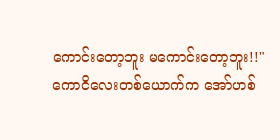ကောင်းတော့ဘူး မကောင်းတော့ဘူး!!"
ကောငိလေးတစ်ယောက်က အော်ဟစ်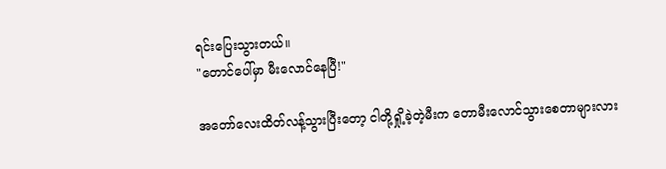ရင်းပြေးသွားတယ်။
"တောင်ပေါ်မှာ မီးလောင်နေပြီ!"

အတော်လေးထိတ်လန့်သွားပြီးတော့ ငါတို့ရှို့ခဲ့တဲ့မီးက တောမီးလောင်သွားစေတာများလား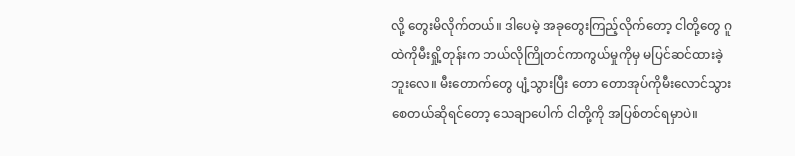လို့ တွေးမိလိုက်တယ်။ ဒါပေမဲ့ အခုတွေးကြည့်လိုက်တော့ ငါတို့တွေ ဂူထဲကိုမီးရှို့တုန်းက ဘယ်လိုကြိုတင်ကာကွယ်မှုကိုမှ မပြင်ဆင်ထားခဲ့ဘူးလေ။ မီးတောက်တွေ ပျံ့သွားပြီး တော တောအုပ်ကိုမီးလောင်သွားစေတယ်ဆိုရင်တော့ သေချာပေါက် ငါတို့ကို အပြစ်တင်ရမှာပဲ။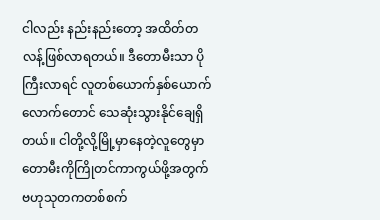ငါလည်း နည်းနည်းတော့ အထိတ်တလန့်ဖြစ်လာရတယ်။ ဒီတောမီးသာ ပိုကြီးလာရင် လူတစ်ယောက်နှစ်ယောက်လောက်တောင် သေဆုံးသွားနိုင်ချေရှိတယ်။ ငါတို့လို့မြို့မှာနေတဲ့လူတွေမှာ တောမီးကိုကြိုတင်ကာကွယ်ဖို့အတွက် ဗဟုသုတကတစ်စက်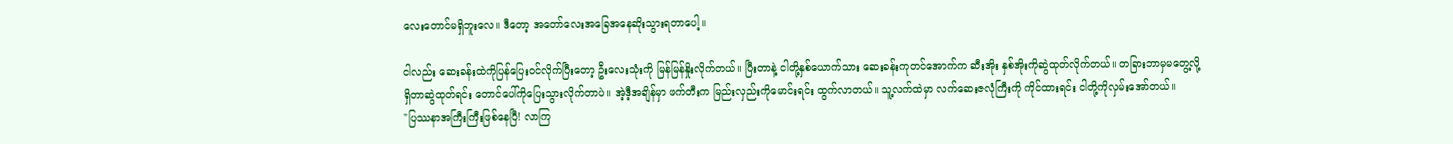လေးတောင်မရှိဘူးလေ။ ဒီတော့ အတော်လေးအခြေအနေဆိုးသွားရတာပေါ့။

ငါလည်း ဆေးခန်းထဲကိုပြန်ပြေးဝင်လိုက်ပြီးတော့ ဦးလေးသုံးကို မြန်မြန်နှိုးလိုက်တယ်။ ပြီးတာနဲ့ ငါတို့နှစ်ယောက်သား ဆေးခန်းကုတင်အောက်က ဆီးအိုး နှစ်အိုးကိုဆွဲထုတ်လိုက်တယ်။ တခြားဘာမှမတွေ့လို့ ရှိတာဆွဲထုတ်ရင်း တောင်ပေါ်ကိုပြေးသွားလိုက်တာပဲ။ အဲ့ဒီ့အချိန်မှာ ဖက်တီးက မြည်းလှည်းကိုမောင်းရင်း ထွက်လာတယ်။ သူ့လက်ထဲမှာ လက်ဆေးဇလုံကြီးကို ကိုင်ထားရင်း ငါတို့ကိုလှမ်းအော်တယ်။
"ပြဿနာအကြီးကြီးဖြစ်နေပြီ! လာကြ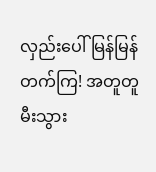လှည်းပေါ်မြန်မြန်တက်ကြ! အတူတူ မီးသွား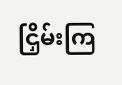ငြှိမ်းကြ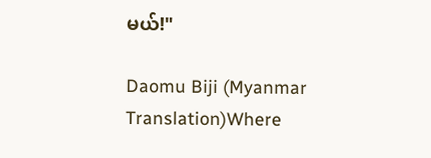မယ်!"

Daomu Biji (Myanmar Translation)Where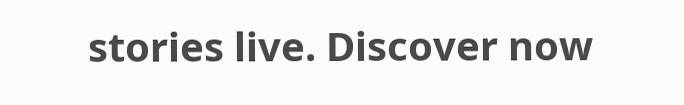stories live. Discover now